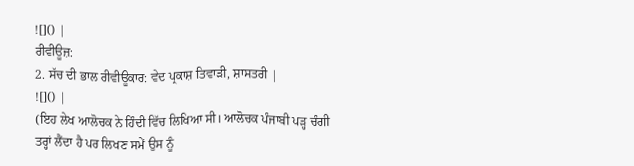![]() |
ਰੀਵੀਊਜ਼:
2. ਸੱਚ ਦੀ ਭਾਲ ਰੀਵੀਊਕਾਰ: ਵੇਦ ਪ੍ਰਕਾਸ਼ ਤਿਵਾੜੀ, ਸ਼ਾਸਤਰੀ |
![]() |
(ਇਹ ਲੇਖ ਆਲੋਚਕ ਨੇ ਹਿੰਦੀ ਵਿੱਚ ਲਿਖਿਆ ਸੀ। ਆਲੋਚਕ ਪੰਜਾਬੀ ਪੜ੍ਹ ਚੰਗੀ ਤਰ੍ਹਾਂ ਲੈਂਦਾ ਹੈ ਪਰ ਲਿਖਣ ਸਮੇਂ ਉਸ ਨੂੰ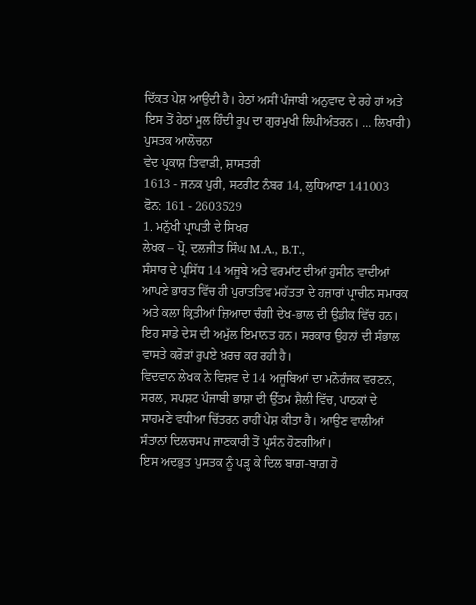ਦਿੱਕਤ ਪੇਸ਼ ਆਉਂਦੀ ਹੈ। ਹੇਠਾਂ ਅਸੀਂ ਪੰਜਾਬੀ ਅਨੁਵਾਦ ਦੇ ਰਹੇ ਹਾਂ ਅਤੇ ਇਸ ਤੋਂ ਹੇਠਾਂ ਮੂਲ ਹਿੰਦੀ ਰੂਪ ਦਾ ਗੁਰਮੁਖੀ ਲਿਪੀਅੰਤਰਨ। ... ਲਿਖਾਰੀ)
ਪੁਸਤਕ ਆਲੋਚਨਾ
ਵੇਦ ਪ੍ਰਕਾਸ਼ ਤਿਵਾੜੀ, ਸ਼ਾਸਤਰੀ
1613 - ਜਨਕ ਪੁਰੀ, ਸਟਰੀਟ ਨੰਬਰ 14, ਲੁਧਿਆਣਾ 141003
ਫੋਨ: 161 - 2603529
1. ਮਨੁੱਖੀ ਪ੍ਰਾਪਤੀ ਦੇ ਸਿਖਰ
ਲੇਖਕ – ਪ੍ਰੋ. ਦਲਜੀਤ ਸਿੰਘ M.A., B.T.,
ਸੰਸਾਰ ਦੇ ਪ੍ਰਸਿੱਧ 14 ਅਜੂਬੇ ਅਤੇ ਵਰਮਾਂਟ ਦੀਆਂ ਹੁਸੀਨ ਵਾਦੀਆਂ
ਆਪਣੇ ਭਾਰਤ ਵਿੱਚ ਹੀ ਪੁਰਾਤਤਿਵ ਮਹੱਤਤਾ ਦੇ ਹਜ਼ਾਰਾਂ ਪ੍ਰਾਚੀਨ ਸਮਾਰਕ ਅਤੇ ਕਲਾ ਕ੍ਰਿਤੀਆਂ ਜ਼ਿਆਦਾ ਚੰਗੀ ਦੇਖ-ਭਾਲ ਦੀ ਉਡੀਕ ਵਿੱਚ ਹਨ। ਇਹ ਸਾਡੇ ਦੇਸ ਦੀ ਅਮੁੱਲ ਇਮਾਨਤ ਹਨ। ਸਰਕਾਰ ਉਹਨਾਂ ਦੀ ਸੰਭਾਲ ਵਾਸਤੇ ਕਰੋੜਾਂ ਰੁਪਏ ਖ਼ਰਚ ਕਰ ਰਹੀ ਹੈ।
ਵਿਦਵਾਨ ਲੇਖਕ ਨੇ ਵਿਸ਼ਵ ਦੇ 14 ਅਜੂਬਿਆਂ ਦਾ ਮਨੋਰੰਜਕ ਵਰਣਨ, ਸਰਲ, ਸਪਸ਼ਟ ਪੰਜਾਬੀ ਭਾਸ਼ਾ ਦੀ ਉੱਤਮ ਸ਼ੈਲੀ ਵਿੱਚ, ਪਾਠਕਾਂ ਦੇ ਸਾਹਮਣੇ ਵਧੀਆ ਚਿੱਤਰਨ ਰਾਹੀਂ ਪੇਸ਼ ਕੀਤਾ ਹੈ। ਆਉਣ ਵਾਲੀਆਂ ਸੰਤਾਨਾਂ ਦਿਲਚਸਪ ਜਾਣਕਾਰੀ ਤੋਂ ਪ੍ਰਸੰਨ ਹੋਣਗੀਆਂ।
ਇਸ ਅਦਭੁਤ ਪੁਸਤਕ ਨੂੰ ਪੜ੍ਹ ਕੇ ਦਿਲ ਬਾਗ਼-ਬਾਗ਼ ਹੋ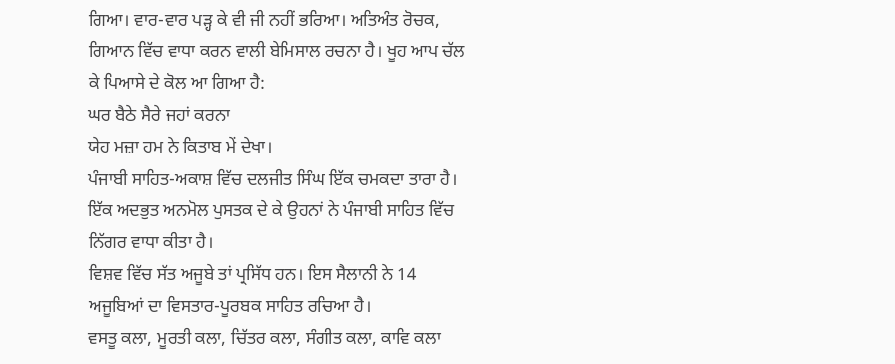ਗਿਆ। ਵਾਰ-ਵਾਰ ਪੜ੍ਹ ਕੇ ਵੀ ਜੀ ਨਹੀਂ ਭਰਿਆ। ਅਤਿਅੰਤ ਰੋਚਕ, ਗਿਆਨ ਵਿੱਚ ਵਾਧਾ ਕਰਨ ਵਾਲੀ ਬੇਮਿਸਾਲ ਰਚਨਾ ਹੈ। ਖੂਹ ਆਪ ਚੱਲ ਕੇ ਪਿਆਸੇ ਦੇ ਕੋਲ ਆ ਗਿਆ ਹੈ:
ਘਰ ਬੈਠੇ ਸੈਰੇ ਜਹਾਂ ਕਰਨਾ
ਯੇਹ ਮਜ਼ਾ ਹਮ ਨੇ ਕਿਤਾਬ ਮੇਂ ਦੇਖਾ।
ਪੰਜਾਬੀ ਸਾਹਿਤ-ਅਕਾਸ਼ ਵਿੱਚ ਦਲਜੀਤ ਸਿੰਘ ਇੱਕ ਚਮਕਦਾ ਤਾਰਾ ਹੈ। ਇੱਕ ਅਦਭੁਤ ਅਨਮੋਲ ਪੁਸਤਕ ਦੇ ਕੇ ਉਹਨਾਂ ਨੇ ਪੰਜਾਬੀ ਸਾਹਿਤ ਵਿੱਚ ਨਿੱਗਰ ਵਾਧਾ ਕੀਤਾ ਹੈ।
ਵਿਸ਼ਵ ਵਿੱਚ ਸੱਤ ਅਜੂਬੇ ਤਾਂ ਪ੍ਰਸਿੱਧ ਹਨ। ਇਸ ਸੈਲਾਨੀ ਨੇ 14 ਅਜੂਬਿਆਂ ਦਾ ਵਿਸਤਾਰ-ਪੂਰਬਕ ਸਾਹਿਤ ਰਚਿਆ ਹੈ।
ਵਸਤੂ ਕਲਾ, ਮੂਰਤੀ ਕਲਾ, ਚਿੱਤਰ ਕਲਾ, ਸੰਗੀਤ ਕਲਾ, ਕਾਵਿ ਕਲਾ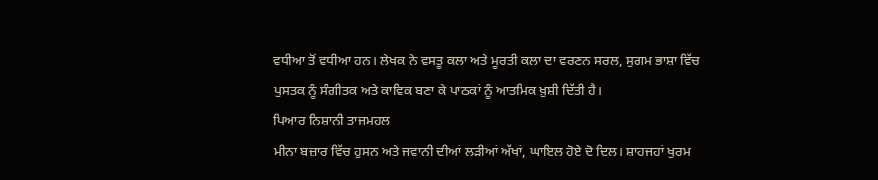ਵਧੀਆ ਤੋਂ ਵਧੀਆ ਹਨ। ਲੇਖਕ ਨੇ ਵਸਤੂ ਕਲਾ ਅਤੇ ਮੂਰਤੀ ਕਲਾ ਦਾ ਵਰਣਨ ਸਰਲ, ਸੁਗਮ ਭਾਸ਼ਾ ਵਿੱਚ ਪੁਸਤਕ ਨੂੰ ਸੰਗੀਤਕ ਅਤੇ ਕਾਵਿਕ ਬਣਾ ਕੇ ਪਾਠਕਾਂ ਨੂੰ ਆਤਮਿਕ ਖ਼ੁਸ਼ੀ ਦਿੱਤੀ ਹੈ।
ਪਿਆਰ ਨਿਸ਼ਾਨੀ ਤਾਜਮਹਲ
ਮੀਨਾ ਬਜ਼ਾਰ ਵਿੱਚ ਹੁਸਨ ਅਤੇ ਜਵਾਨੀ ਦੀਆਂ ਲੜੀਆਂ ਅੱਖਾਂ, ਘਾਇਲ ਹੋਏ ਦੋ ਦਿਲ। ਸ਼ਾਹਜਹਾਂ ਖੁਰਮ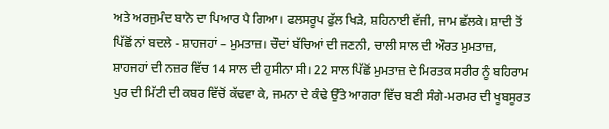ਅਤੇ ਅਰਜੁਮੰਦ ਬਾਨੋ ਦਾ ਪਿਆਰ ਪੈ ਗਿਆ। ਫਲਸਰੂਪ ਫੁੱਲ ਖਿੜੇ, ਸ਼ਹਿਨਾਈ ਵੱਜੀ, ਜਾਮ ਛੱਲਕੇ। ਸ਼ਾਦੀ ਤੋਂ ਪਿੱਛੋਂ ਨਾਂ ਬਦਲੇ - ਸ਼ਾਹਜਹਾਂ – ਮੁਮਤਾਜ਼। ਚੌਦਾਂ ਬੱਚਿਆਂ ਦੀ ਜਣਨੀ, ਚਾਲੀ ਸਾਲ ਦੀ ਔਰਤ ਮੁਮਤਾਜ਼, ਸ਼ਾਹਜਹਾਂ ਦੀ ਨਜ਼ਰ ਵਿੱਚ 14 ਸਾਲ ਦੀ ਹੁਸੀਨਾ ਸੀ। 22 ਸਾਲ ਪਿੱਛੋਂ ਮੁਮਤਾਜ਼ ਦੇ ਮਿਰਤਕ ਸਰੀਰ ਨੂੰ ਬਹਿਰਾਮ ਪੁਰ ਦੀ ਮਿੱਟੀ ਦੀ ਕਬਰ ਵਿੱਚੋਂ ਕੱਢਵਾ ਕੇ, ਜਮਨਾ ਦੇ ਕੰਢੇ ਉੱਤੇ ਆਗਰਾ ਵਿੱਚ ਬਣੀ ਸੰਗੇ-ਮਰਮਰ ਦੀ ਖੂਬਸੂਰਤ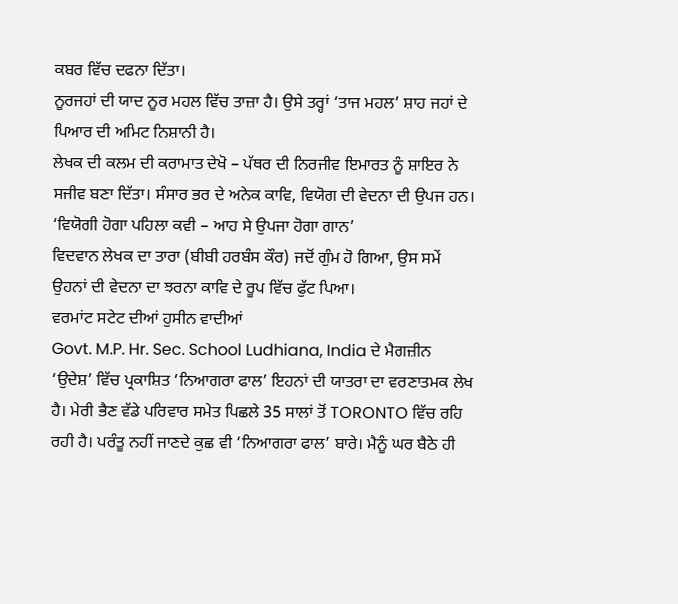ਕਬਰ ਵਿੱਚ ਦਫਨਾ ਦਿੱਤਾ।
ਨੂਰਜਹਾਂ ਦੀ ਯਾਦ ਨੂਰ ਮਹਲ ਵਿੱਚ ਤਾਜ਼ਾ ਹੈ। ਉਸੇ ਤਰ੍ਹਾਂ ‘ਤਾਜ ਮਹਲ’ ਸ਼ਾਹ ਜਹਾਂ ਦੇ ਪਿਆਰ ਦੀ ਅਮਿਟ ਨਿਸ਼ਾਨੀ ਹੈ।
ਲੇਖਕ ਦੀ ਕਲਮ ਦੀ ਕਰਾਮਾਤ ਦੇਖੋ – ਪੱਥਰ ਦੀ ਨਿਰਜੀਵ ਇਮਾਰਤ ਨੂੰ ਸ਼ਾਇਰ ਨੇ ਸਜੀਵ ਬਣਾ ਦਿੱਤਾ। ਸੰਸਾਰ ਭਰ ਦੇ ਅਨੇਕ ਕਾਵਿ, ਵਿਯੋਗ ਦੀ ਵੇਦਨਾ ਦੀ ਉਪਜ ਹਨ।
‘ਵਿਯੋਗੀ ਹੋਗਾ ਪਹਿਲਾ ਕਵੀ – ਆਹ ਸੇ ਉਪਜਾ ਹੋਗਾ ਗਾਨ’
ਵਿਦਵਾਨ ਲੇਖਕ ਦਾ ਤਾਰਾ (ਬੀਬੀ ਹਰਬੰਸ ਕੌਰ) ਜਦੋਂ ਗੁੰਮ ਹੋ ਗਿਆ, ਉਸ ਸਮੇਂ ਉਹਨਾਂ ਦੀ ਵੇਦਨਾ ਦਾ ਝਰਨਾ ਕਾਵਿ ਦੇ ਰੂਪ ਵਿੱਚ ਫੁੱਟ ਪਿਆ।
ਵਰਮਾਂਟ ਸਟੇਟ ਦੀਆਂ ਹੁਸੀਨ ਵਾਦੀਆਂ
Govt. M.P. Hr. Sec. School Ludhiana, India ਦੇ ਮੈਗਜ਼ੀਨ ‘ਉਦੇਸ਼’ ਵਿੱਚ ਪ੍ਰਕਾਸ਼ਿਤ ‘ਨਿਆਗਰਾ ਫਾਲ’ ਇਹਨਾਂ ਦੀ ਯਾਤਰਾ ਦਾ ਵਰਣਾਤਮਕ ਲੇਖ ਹੈ। ਮੇਰੀ ਭੈਣ ਵੱਡੇ ਪਰਿਵਾਰ ਸਮੇਤ ਪਿਛਲੇ 35 ਸਾਲਾਂ ਤੋਂ TORONTO ਵਿੱਚ ਰਹਿ ਰਹੀ ਹੈ। ਪਰੰਤੂ ਨਹੀਂ ਜਾਣਦੇ ਕੁਛ ਵੀ ‘ਨਿਆਗਰਾ ਫਾਲ’ ਬਾਰੇ। ਮੈਨੂੰ ਘਰ ਬੈਠੇ ਹੀ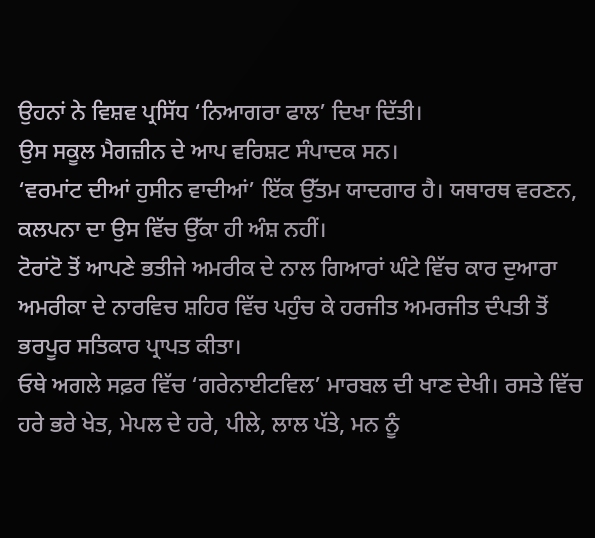ਉਹਨਾਂ ਨੇ ਵਿਸ਼ਵ ਪ੍ਰਸਿੱਧ ‘ਨਿਆਗਰਾ ਫਾਲ’ ਦਿਖਾ ਦਿੱਤੀ।
ਉਸ ਸਕੂਲ ਮੈਗਜ਼ੀਨ ਦੇ ਆਪ ਵਰਿਸ਼ਟ ਸੰਪਾਦਕ ਸਨ।
‘ਵਰਮਾਂਟ ਦੀਆਂ ਹੁਸੀਨ ਵਾਦੀਆਂ’ ਇੱਕ ਉੱਤਮ ਯਾਦਗਾਰ ਹੈ। ਯਥਾਰਥ ਵਰਣਨ, ਕਲਪਨਾ ਦਾ ਉਸ ਵਿੱਚ ਉੱਕਾ ਹੀ ਅੰਸ਼ ਨਹੀਂ।
ਟੋਰਾਂਟੋ ਤੋਂ ਆਪਣੇ ਭਤੀਜੇ ਅਮਰੀਕ ਦੇ ਨਾਲ ਗਿਆਰਾਂ ਘੰਟੇ ਵਿੱਚ ਕਾਰ ਦੁਆਰਾ ਅਮਰੀਕਾ ਦੇ ਨਾਰਵਿਚ ਸ਼ਹਿਰ ਵਿੱਚ ਪਹੁੰਚ ਕੇ ਹਰਜੀਤ ਅਮਰਜੀਤ ਦੰਪਤੀ ਤੋਂ ਭਰਪੂਰ ਸਤਿਕਾਰ ਪ੍ਰਾਪਤ ਕੀਤਾ।
ਓਥੇ ਅਗਲੇ ਸਫ਼ਰ ਵਿੱਚ ‘ਗਰੇਨਾਈਟਵਿਲ’ ਮਾਰਬਲ ਦੀ ਖਾਣ ਦੇਖੀ। ਰਸਤੇ ਵਿੱਚ ਹਰੇ ਭਰੇ ਖੇਤ, ਮੇਪਲ ਦੇ ਹਰੇ, ਪੀਲੇ, ਲਾਲ ਪੱਤੇ, ਮਨ ਨੂੰ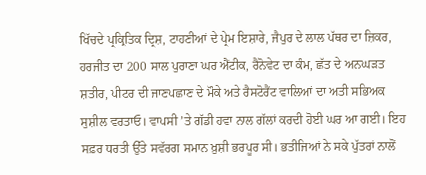ਖਿੱਚਦੇ ਪ੍ਰਕ੍ਰਿਤਿਕ ਦ੍ਰਿਸ਼, ਟਾਹਣੀਆਂ ਦੇ ਪ੍ਰੇਮ ਇਸ਼ਾਰੇ, ਜੈਪੁਰ ਦੇ ਲਾਲ ਪੱਥਰ ਦਾ ਜ਼ਿਕਰ, ਹਰਜੀਤ ਦਾ 200 ਸਾਲ ਪੁਰਾਣਾ ਘਰ ਐਂਟੀਕ, ਰੈਨੋਵੇਟ ਦਾ ਕੰਮ, ਛੱਤ ਦੇ ਅਨਘੜਤ ਸ਼ਤੀਰ, ਪੀਟਰ ਦੀ ਜਾਣਪਛਾਣ ਦੇ ਮੌਕੇ ਅਤੇ ਰੈਸਟੋਰੈਂਟ ਵਾਲਿਆਂ ਦਾ ਅਤੀ ਸਭਿਅਕ ਸੁਸ਼ੀਲ ਵਰਤਾਓ। ਵਾਪਸੀ ’ਤੇ ਗੱਡੀ ਹਵਾ ਨਾਲ ਗੱਲਾਂ ਕਰਦੀ ਹੋਈ ਘਰ ਆ ਗਈ। ਇਹ ਸਫ਼ਰ ਧਰਤੀ ਉੱਤੇ ਸਵੱਰਗ ਸਮਾਨ ਖ਼ੁਸ਼ੀ ਭਰਪੂਰ ਸੀ। ਭਤੀਜਿਆਂ ਨੇ ਸਕੇ ਪੁੱਤਰਾਂ ਨਾਲੋਂ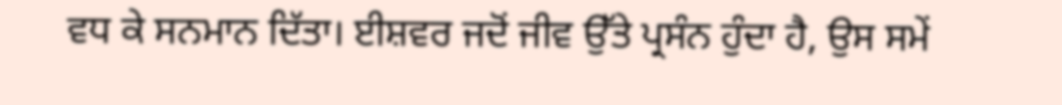ਵਧ ਕੇ ਸਨਮਾਨ ਦਿੱਤਾ। ਈਸ਼ਵਰ ਜਦੋਂ ਜੀਵ ਉੱਤੇ ਪ੍ਰਸੰਨ ਹੁੰਦਾ ਹੈ, ਉਸ ਸਮੇਂ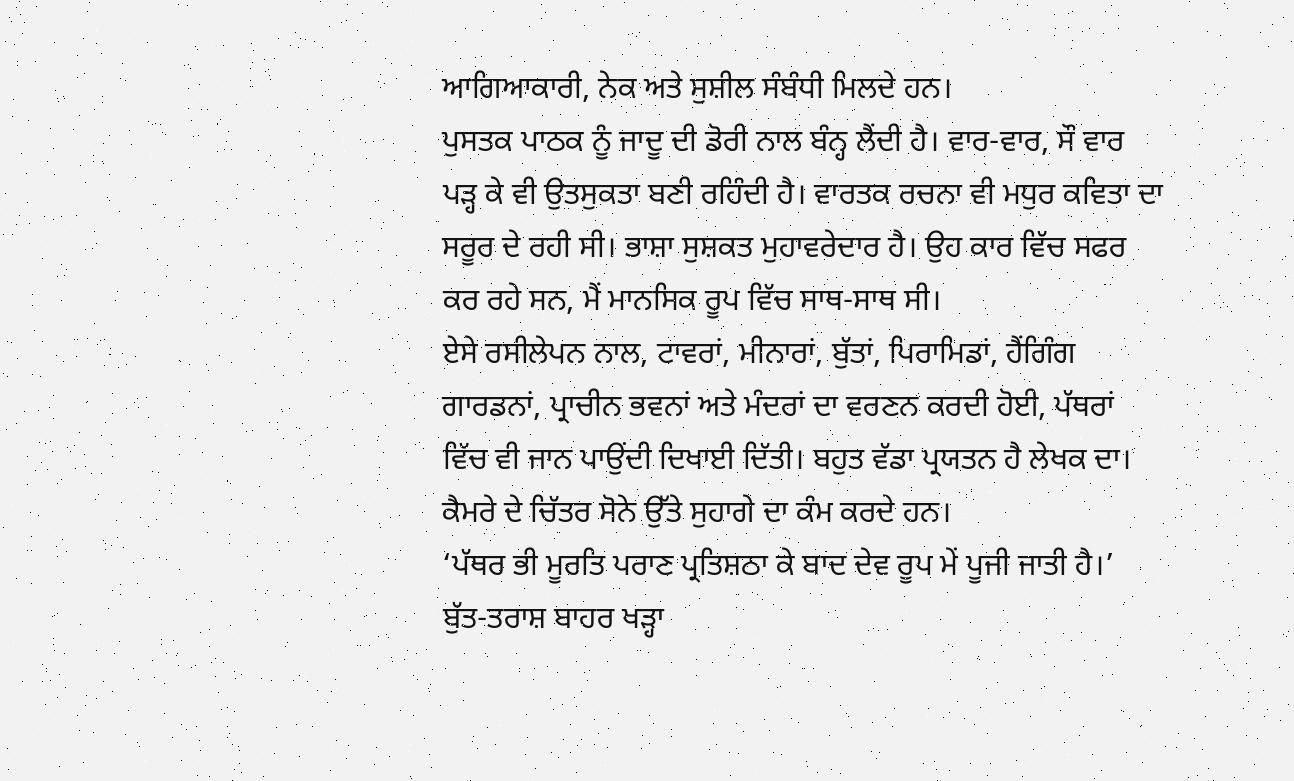ਆਗਿਆਕਾਰੀ, ਨੇਕ ਅਤੇ ਸੁਸ਼ੀਲ ਸੰਬੰਧੀ ਮਿਲਦੇ ਹਨ।
ਪੁਸਤਕ ਪਾਠਕ ਨੂੰ ਜਾਦੂ ਦੀ ਡੋਰੀ ਨਾਲ ਬੰਨ੍ਹ ਲੈਂਦੀ ਹੈ। ਵਾਰ-ਵਾਰ, ਸੌ ਵਾਰ ਪੜ੍ਹ ਕੇ ਵੀ ਉਤਸੁਕਤਾ ਬਣੀ ਰਹਿੰਦੀ ਹੈ। ਵਾਰਤਕ ਰਚਨਾ ਵੀ ਮਧੁਰ ਕਵਿਤਾ ਦਾ ਸਰੂਰ ਦੇ ਰਹੀ ਸੀ। ਭਾਸ਼ਾ ਸੁਸ਼ਕਤ ਮੁਹਾਵਰੇਦਾਰ ਹੈ। ਉਹ ਕਾਰ ਵਿੱਚ ਸਫਰ ਕਰ ਰਹੇ ਸਨ, ਮੈਂ ਮਾਨਸਿਕ ਰੂਪ ਵਿੱਚ ਸਾਥ-ਸਾਥ ਸੀ।
ਏਸੇ ਰਸੀਲੇਪਨ ਨਾਲ, ਟਾਵਰਾਂ, ਮੀਨਾਰਾਂ, ਬੁੱਤਾਂ, ਪਿਰਾਮਿਡਾਂ, ਹੈਂਗਿੰਗ ਗਾਰਡਨਾਂ, ਪ੍ਰਾਚੀਨ ਭਵਨਾਂ ਅਤੇ ਮੰਦਰਾਂ ਦਾ ਵਰਣਨ ਕਰਦੀ ਹੋਈ, ਪੱਥਰਾਂ ਵਿੱਚ ਵੀ ਜਾਨ ਪਾਉਂਦੀ ਦਿਖਾਈ ਦਿੱਤੀ। ਬਹੁਤ ਵੱਡਾ ਪ੍ਰਯਤਨ ਹੈ ਲੇਖਕ ਦਾ। ਕੈਮਰੇ ਦੇ ਚਿੱਤਰ ਸੋਨੇ ਉੱਤੇ ਸੁਹਾਗੇ ਦਾ ਕੰਮ ਕਰਦੇ ਹਨ।
‘ਪੱਥਰ ਭੀ ਮੂਰਤਿ ਪਰਾਣ ਪ੍ਰਤਿਸ਼ਠਾ ਕੇ ਬਾਦ ਦੇਵ ਰੂਪ ਮੇਂ ਪੂਜੀ ਜਾਤੀ ਹੈ।’ ਬੁੱਤ-ਤਰਾਸ਼ ਬਾਹਰ ਖੜ੍ਹਾ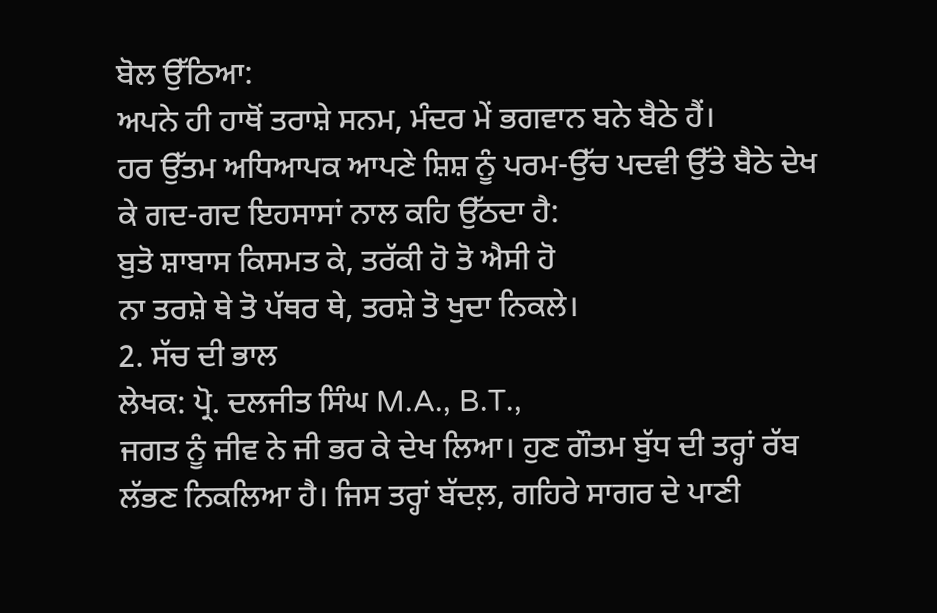ਬੋਲ ਉੱਠਿਆ:
ਅਪਨੇ ਹੀ ਹਾਥੋਂ ਤਰਾਸ਼ੇ ਸਨਮ, ਮੰਦਰ ਮੇਂ ਭਗਵਾਨ ਬਨੇ ਬੈਠੇ ਹੈਂ।
ਹਰ ਉੱਤਮ ਅਧਿਆਪਕ ਆਪਣੇ ਸ਼ਿਸ਼ ਨੂੰ ਪਰਮ-ਉੱਚ ਪਦਵੀ ਉੱਤੇ ਬੈਠੇ ਦੇਖ ਕੇ ਗਦ-ਗਦ ਇਹਸਾਸਾਂ ਨਾਲ ਕਹਿ ਉੱਠਦਾ ਹੈ:
ਬੁਤੋ ਸ਼ਾਬਾਸ ਕਿਸਮਤ ਕੇ, ਤਰੱਕੀ ਹੋ ਤੋ ਐਸੀ ਹੋ
ਨਾ ਤਰਸ਼ੇ ਥੇ ਤੋ ਪੱਥਰ ਥੇ, ਤਰਸ਼ੇ ਤੋ ਖੁਦਾ ਨਿਕਲੇ।
2. ਸੱਚ ਦੀ ਭਾਲ
ਲੇਖਕ: ਪ੍ਰੋ. ਦਲਜੀਤ ਸਿੰਘ M.A., B.T.,
ਜਗਤ ਨੂੰ ਜੀਵ ਨੇ ਜੀ ਭਰ ਕੇ ਦੇਖ ਲਿਆ। ਹੁਣ ਗੌਤਮ ਬੁੱਧ ਦੀ ਤਰ੍ਹਾਂ ਰੱਬ ਲੱਭਣ ਨਿਕਲਿਆ ਹੈ। ਜਿਸ ਤਰ੍ਹਾਂ ਬੱਦਲ਼, ਗਹਿਰੇ ਸਾਗਰ ਦੇ ਪਾਣੀ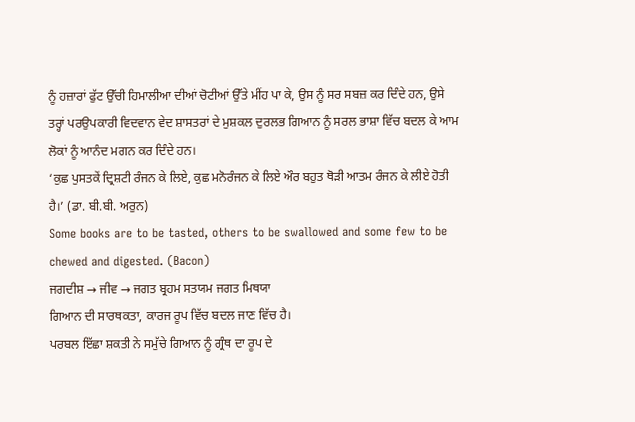ਨੂੰ ਹਜ਼ਾਰਾਂ ਫੁੱਟ ਉੱਚੀ ਹਿਮਾਲੀਆ ਦੀਆਂ ਚੋਟੀਆਂ ਉੱਤੇ ਮੀਂਹ ਪਾ ਕੇ, ਉਸ ਨੂੰ ਸਰ ਸਬਜ਼ ਕਰ ਦਿੰਦੇ ਹਨ, ਉਸੇ ਤਰ੍ਹਾਂ ਪਰਉਪਕਾਰੀ ਵਿਦਵਾਨ ਵੇਦ ਸ਼ਾਸਤਰਾਂ ਦੇ ਮੁਸ਼ਕਲ ਦੁਰਲਭ ਗਿਆਨ ਨੂੰ ਸਰਲ ਭਾਸ਼ਾ ਵਿੱਚ ਬਦਲ ਕੇ ਆਮ ਲੋਕਾਂ ਨੂੰ ਆਨੰਦ ਮਗਨ ਕਰ ਦਿੰਦੇ ਹਨ।
‘ਕੁਛ ਪੁਸਤਕੇਂ ਦ੍ਰਿਸ਼ਟੀ ਰੰਜਨ ਕੇ ਲਿਏ, ਕੁਛ ਮਨੋਰੰਜਨ ਕੇ ਲਿਏ ਔਰ ਬਹੁਤ ਥੋੜੀ ਆਤਮ ਰੰਜਨ ਕੇ ਲੀਏ ਹੋਤੀ ਹੈ।’ (ਡਾ. ਬੀ.ਬੀ. ਅਰੁਨ)
Some books are to be tasted, others to be swallowed and some few to be chewed and digested. (Bacon)
ਜਗਦੀਸ਼ → ਜੀਵ → ਜਗਤ ਬ੍ਰਹਮ ਸਤਯਮ ਜਗਤ ਮਿਥਯਾ
ਗਿਆਨ ਦੀ ਸਾਰਥਕਤਾ, ਕਾਰਜ ਰੂਪ ਵਿੱਚ ਬਦਲ ਜਾਣ ਵਿੱਚ ਹੈ।
ਪਰਬਲ ਇੱਛਾ ਸ਼ਕਤੀ ਨੇ ਸਮੁੱਚੇ ਗਿਆਨ ਨੂੰ ਗ੍ਰੰਥ ਦਾ ਰੂਪ ਦੇ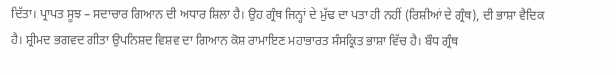ਦਿੱਤਾ। ਪ੍ਰਾਪਤ ਸੂਝ – ਸਦਾਚਾਰ ਗਿਆਨ ਦੀ ਅਧਾਰ ਸ਼ਿਲਾ ਹੈ। ਉਹ ਗ੍ਰੰਥ ਜਿਨ੍ਹਾਂ ਦੇ ਮੁੱਢ ਦਾ ਪਤਾ ਹੀ ਨਹੀਂ (ਰਿਸ਼ੀਆਂ ਦੇ ਗ੍ਰੰਥ), ਦੀ ਭਾਸ਼ਾ ਵੈਦਿਕ ਹੈ। ਸ਼੍ਰੀਮਦ ਭਗਵਦ ਗੀਤਾ ਉਪਨਿਸ਼ਦ ਵਿਸ਼ਵ ਦਾ ਗਿਆਨ ਕੋਸ਼ ਰਾਮਾਇਣ ਮਹਾਭਾਰਤ ਸੰਸਕ੍ਰਿਤ ਭਾਸ਼ਾ ਵਿੱਚ ਹੈ। ਬੌਧ ਗ੍ਰੰਥ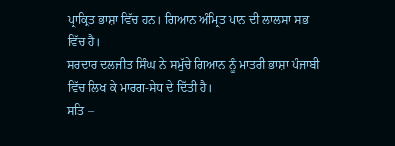ਪ੍ਰਾਕ੍ਰਿਤ ਭਾਸ਼ਾ ਵਿੱਚ ਹਨ। ਗਿਆਨ ਅੰਮ੍ਰਿਤ ਪਾਨ ਦੀ ਲਾਲਸਾ ਸਭ ਵਿੱਚ ਹੈ।
ਸਰਦਾਰ ਦਲਜੀਤ ਸਿੰਘ ਨੇ ਸਮੁੱਚੇ ਗਿਆਨ ਨੂੰ ਮਾਤਰੀ ਭਾਸ਼ਾ ਪੰਜਾਬੀ ਵਿੱਚ ਲਿਖ ਕੇ ਮਾਰਗ-ਸੇਧ ਦੇ ਦਿੱਤੀ ਹੈ।
ਸਤਿ –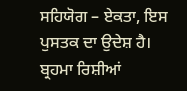ਸਹਿਯੋਗ – ਏਕਤਾ, ਇਸ ਪੁਸਤਕ ਦਾ ਉਦੇਸ਼ ਹੈ।
ਬ੍ਰਹਮਾ ਰਿਸ਼ੀਆਂ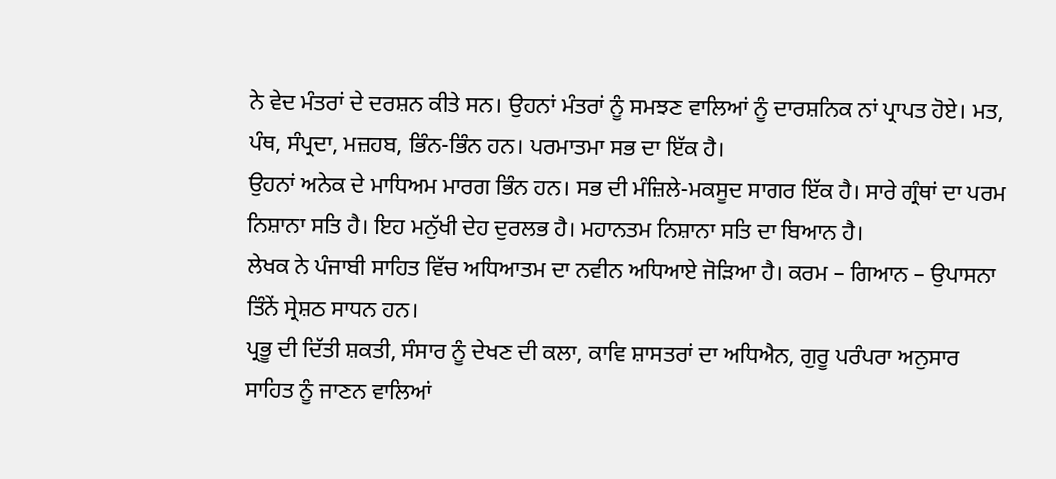ਨੇ ਵੇਦ ਮੰਤਰਾਂ ਦੇ ਦਰਸ਼ਨ ਕੀਤੇ ਸਨ। ਉਹਨਾਂ ਮੰਤਰਾਂ ਨੂੰ ਸਮਝਣ ਵਾਲਿਆਂ ਨੂੰ ਦਾਰਸ਼ਨਿਕ ਨਾਂ ਪ੍ਰਾਪਤ ਹੋਏ। ਮਤ, ਪੰਥ, ਸੰਪ੍ਰਦਾ, ਮਜ਼ਹਬ, ਭਿੰਨ-ਭਿੰਨ ਹਨ। ਪਰਮਾਤਮਾ ਸਭ ਦਾ ਇੱਕ ਹੈ।
ਉਹਨਾਂ ਅਨੇਕ ਦੇ ਮਾਧਿਅਮ ਮਾਰਗ ਭਿੰਨ ਹਨ। ਸਭ ਦੀ ਮੰਜ਼ਿਲੇ-ਮਕਸੂਦ ਸਾਗਰ ਇੱਕ ਹੈ। ਸਾਰੇ ਗ੍ਰੰਥਾਂ ਦਾ ਪਰਮ ਨਿਸ਼ਾਨਾ ਸਤਿ ਹੈ। ਇਹ ਮਨੁੱਖੀ ਦੇਹ ਦੁਰਲਭ ਹੈ। ਮਹਾਨਤਮ ਨਿਸ਼ਾਨਾ ਸਤਿ ਦਾ ਬਿਆਨ ਹੈ।
ਲੇਖਕ ਨੇ ਪੰਜਾਬੀ ਸਾਹਿਤ ਵਿੱਚ ਅਧਿਆਤਮ ਦਾ ਨਵੀਨ ਅਧਿਆਏ ਜੋੜਿਆ ਹੈ। ਕਰਮ – ਗਿਆਨ – ਉਪਾਸਨਾ ਤਿੰਨੇਂ ਸ੍ਰੇਸ਼ਠ ਸਾਧਨ ਹਨ।
ਪ੍ਰਭੂ ਦੀ ਦਿੱਤੀ ਸ਼ਕਤੀ, ਸੰਸਾਰ ਨੂੰ ਦੇਖਣ ਦੀ ਕਲਾ, ਕਾਵਿ ਸ਼ਾਸਤਰਾਂ ਦਾ ਅਧਿਐਨ, ਗੁਰੂ ਪਰੰਪਰਾ ਅਨੁਸਾਰ ਸਾਹਿਤ ਨੂੰ ਜਾਣਨ ਵਾਲਿਆਂ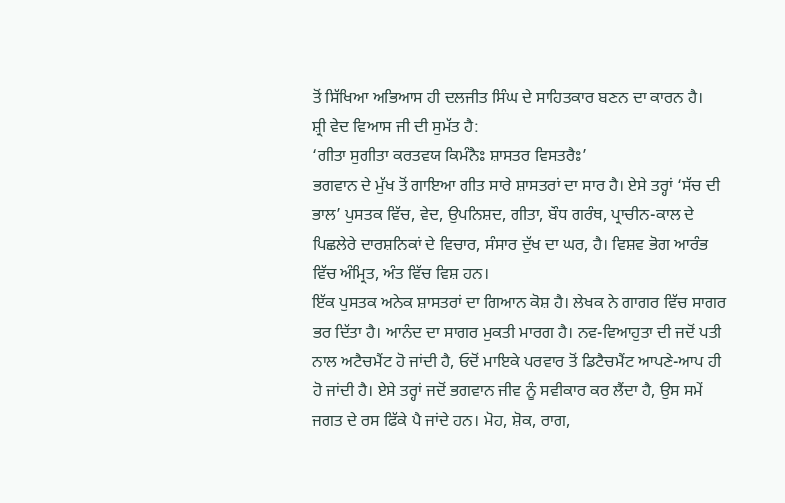ਤੋਂ ਸਿੱਖਿਆ ਅਭਿਆਸ ਹੀ ਦਲਜੀਤ ਸਿੰਘ ਦੇ ਸਾਹਿਤਕਾਰ ਬਣਨ ਦਾ ਕਾਰਨ ਹੈ।
ਸ਼੍ਰੀ ਵੇਦ ਵਿਆਸ ਜੀ ਦੀ ਸੁਮੱਤ ਹੈ:
‘ਗੀਤਾ ਸੁਗੀਤਾ ਕਰਤਵਯ ਕਿਮੰਨੈਃ ਸ਼ਾਸਤਰ ਵਿਸਤਰੈਃ’
ਭਗਵਾਨ ਦੇ ਮੁੱਖ ਤੋਂ ਗਾਇਆ ਗੀਤ ਸਾਰੇ ਸ਼ਾਸਤਰਾਂ ਦਾ ਸਾਰ ਹੈ। ਏਸੇ ਤਰ੍ਹਾਂ ‘ਸੱਚ ਦੀ ਭਾਲ’ ਪੁਸਤਕ ਵਿੱਚ, ਵੇਦ, ਉਪਨਿਸ਼ਦ, ਗੀਤਾ, ਬੌਧ ਗਰੰਥ, ਪ੍ਰਾਚੀਨ-ਕਾਲ ਦੇ ਪਿਛਲੇਰੇ ਦਾਰਸ਼ਨਿਕਾਂ ਦੇ ਵਿਚਾਰ, ਸੰਸਾਰ ਦੁੱਖ ਦਾ ਘਰ, ਹੈ। ਵਿਸ਼ਵ ਭੋਗ ਆਰੰਭ ਵਿੱਚ ਅੰਮ੍ਰਿਤ, ਅੰਤ ਵਿੱਚ ਵਿਸ਼ ਹਨ।
ਇੱਕ ਪੁਸਤਕ ਅਨੇਕ ਸ਼ਾਸਤਰਾਂ ਦਾ ਗਿਆਨ ਕੋਸ਼ ਹੈ। ਲੇਖਕ ਨੇ ਗਾਗਰ ਵਿੱਚ ਸਾਗਰ ਭਰ ਦਿੱਤਾ ਹੈ। ਆਨੰਦ ਦਾ ਸਾਗਰ ਮੁਕਤੀ ਮਾਰਗ ਹੈ। ਨਵ-ਵਿਆਹੁਤਾ ਦੀ ਜਦੋਂ ਪਤੀ ਨਾਲ ਅਟੈਚਮੈਂਟ ਹੋ ਜਾਂਦੀ ਹੈ, ਓਦੋਂ ਮਾਇਕੇ ਪਰਵਾਰ ਤੋਂ ਡਿਟੈਚਮੈਂਟ ਆਪਣੇ-ਆਪ ਹੀ ਹੋ ਜਾਂਦੀ ਹੈ। ਏਸੇ ਤਰ੍ਹਾਂ ਜਦੋਂ ਭਗਵਾਨ ਜੀਵ ਨੂੰ ਸਵੀਕਾਰ ਕਰ ਲੈਂਦਾ ਹੈ, ਉਸ ਸਮੇਂ ਜਗਤ ਦੇ ਰਸ ਫਿੱਕੇ ਪੈ ਜਾਂਦੇ ਹਨ। ਮੋਹ, ਸ਼ੋਕ, ਰਾਗ,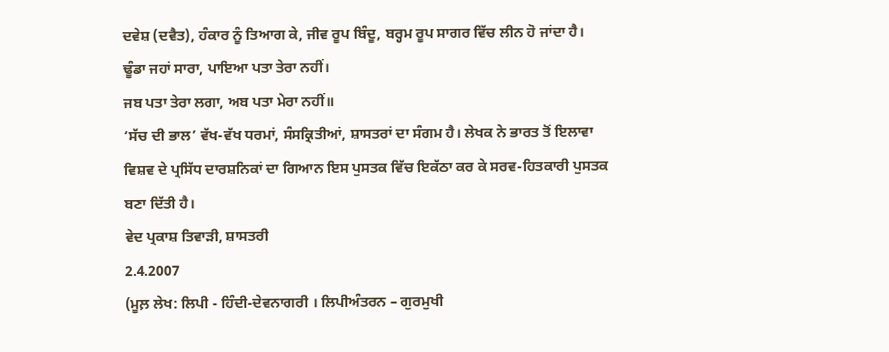ਦਵੇਸ਼ (ਦਵੈਤ), ਹੰਕਾਰ ਨੂੰ ਤਿਆਗ ਕੇ, ਜੀਵ ਰੂਪ ਬਿੰਦੂ, ਬਰ੍ਹਮ ਰੂਪ ਸਾਗਰ ਵਿੱਚ ਲੀਨ ਹੋ ਜਾਂਦਾ ਹੈ।
ਢੂੰਡਾ ਜਹਾਂ ਸਾਰਾ, ਪਾਇਆ ਪਤਾ ਤੇਰਾ ਨਹੀਂ।
ਜਬ ਪਤਾ ਤੇਰਾ ਲਗਾ, ਅਬ ਪਤਾ ਮੇਰਾ ਨਹੀਂ॥
‘ਸੱਚ ਦੀ ਭਾਲ’ ਵੱਖ-ਵੱਖ ਧਰਮਾਂ, ਸੰਸਕ੍ਰਿਤੀਆਂ, ਸ਼ਾਸਤਰਾਂ ਦਾ ਸੰਗਮ ਹੈ। ਲੇਖਕ ਨੇ ਭਾਰਤ ਤੋਂ ਇਲਾਵਾ ਵਿਸ਼ਵ ਦੇ ਪ੍ਰਸਿੱਧ ਦਾਰਸ਼ਨਿਕਾਂ ਦਾ ਗਿਆਨ ਇਸ ਪੁਸਤਕ ਵਿੱਚ ਇਕੱਠਾ ਕਰ ਕੇ ਸਰਵ-ਹਿਤਕਾਰੀ ਪੁਸਤਕ ਬਣਾ ਦਿੱਤੀ ਹੈ।
ਵੇਦ ਪ੍ਰਕਾਸ਼ ਤਿਵਾੜੀ, ਸ਼ਾਸਤਰੀ
2.4.2007
(ਮੂਲ਼ ਲੇਖ: ਲਿਪੀ - ਹਿੰਦੀ-ਦੇਵਨਾਗਰੀ । ਲਿਪੀਅੰਤਰਨ – ਗੁਰਮੁਖੀ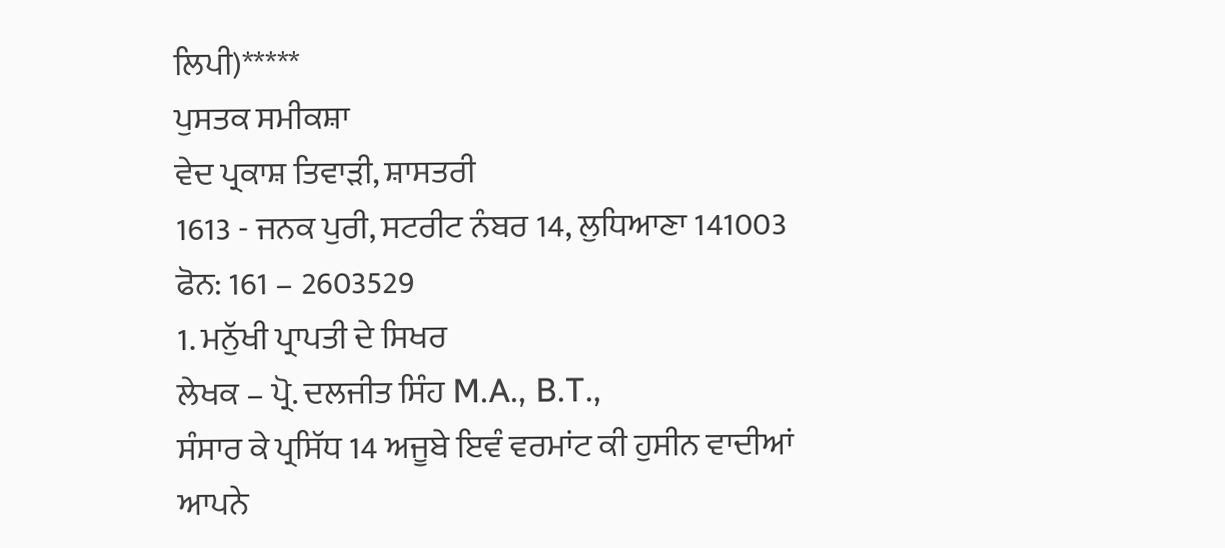ਲਿਪੀ)*****
ਪੁਸਤਕ ਸਮੀਕਸ਼ਾ
ਵੇਦ ਪ੍ਰਕਾਸ਼ ਤਿਵਾੜੀ, ਸ਼ਾਸਤਰੀ
1613 - ਜਨਕ ਪੁਰੀ, ਸਟਰੀਟ ਨੰਬਰ 14, ਲੁਧਿਆਣਾ 141003
ਫੋਨ: 161 – 2603529
1. ਮਨੁੱਖੀ ਪ੍ਰਾਪਤੀ ਦੇ ਸਿਖਰ
ਲੇਖਕ – ਪ੍ਰੋ. ਦਲਜੀਤ ਸਿੰਹ M.A., B.T.,
ਸੰਸਾਰ ਕੇ ਪ੍ਰਸਿੱਧ 14 ਅਜੂਬੇ ਇਵੰ ਵਰਮਾਂਟ ਕੀ ਹੁਸੀਨ ਵਾਦੀਆਂ
ਆਪਨੇ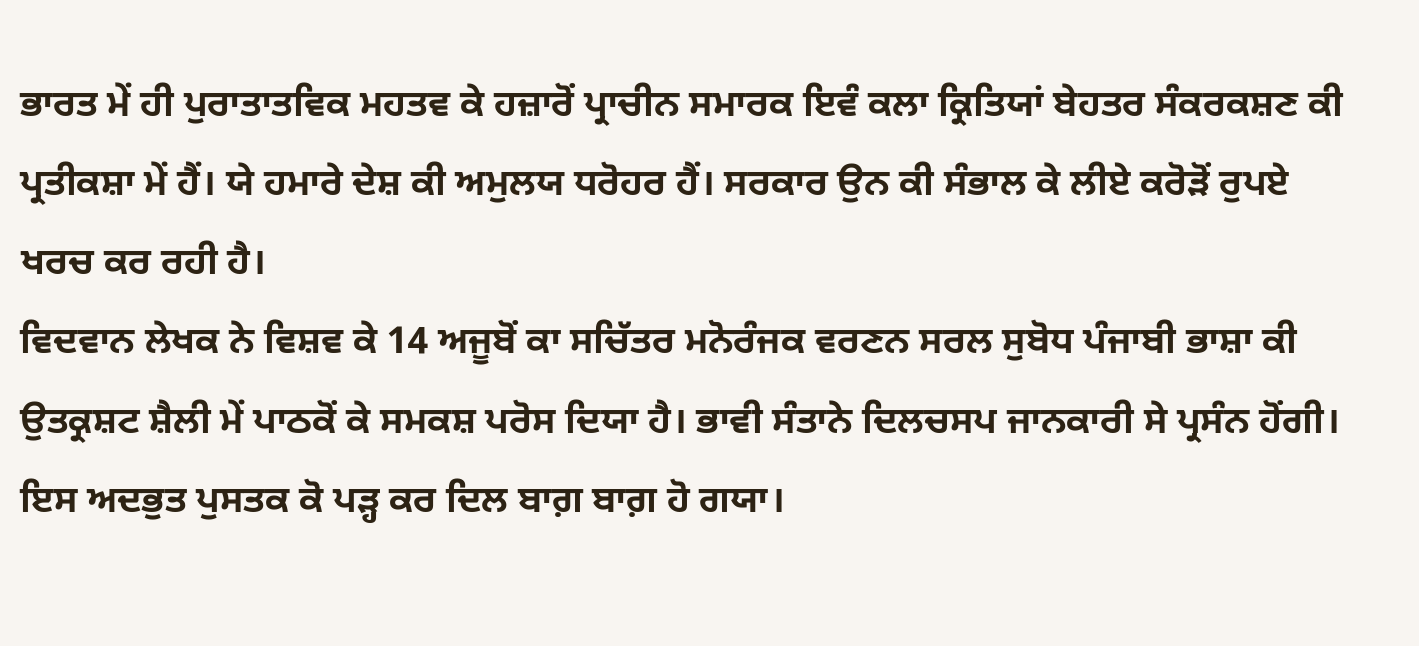ਭਾਰਤ ਮੇਂ ਹੀ ਪੁਰਾਤਾਤਵਿਕ ਮਹਤਵ ਕੇ ਹਜ਼ਾਰੋਂ ਪ੍ਰਾਚੀਨ ਸਮਾਰਕ ਇਵੰ ਕਲਾ ਕ੍ਰਿਤਿਯਾਂ ਬੇਹਤਰ ਸੰਕਰਕਸ਼ਣ ਕੀ ਪ੍ਰਤੀਕਸ਼ਾ ਮੇਂ ਹੈਂ। ਯੇ ਹਮਾਰੇ ਦੇਸ਼ ਕੀ ਅਮੁਲਯ ਧਰੋਹਰ ਹੈਂ। ਸਰਕਾਰ ਉਨ ਕੀ ਸੰਭਾਲ ਕੇ ਲੀਏ ਕਰੋੜੋਂ ਰੁਪਏ ਖਰਚ ਕਰ ਰਹੀ ਹੈ।
ਵਿਦਵਾਨ ਲੇਖਕ ਨੇ ਵਿਸ਼ਵ ਕੇ 14 ਅਜੂਬੋਂ ਕਾ ਸਚਿੱਤਰ ਮਨੋਰੰਜਕ ਵਰਣਨ ਸਰਲ ਸੁਬੋਧ ਪੰਜਾਬੀ ਭਾਸ਼ਾ ਕੀ ਉਤਕ੍ਰਸ਼ਟ ਸ਼ੈਲੀ ਮੇਂ ਪਾਠਕੋਂ ਕੇ ਸਮਕਸ਼ ਪਰੋਸ ਦਿਯਾ ਹੈ। ਭਾਵੀ ਸੰਤਾਨੇ ਦਿਲਚਸਪ ਜਾਨਕਾਰੀ ਸੇ ਪ੍ਰਸੰਨ ਹੋਂਗੀ।
ਇਸ ਅਦਭੁਤ ਪੁਸਤਕ ਕੋ ਪੜ੍ਹ ਕਰ ਦਿਲ ਬਾਗ਼ ਬਾਗ਼ ਹੋ ਗਯਾ।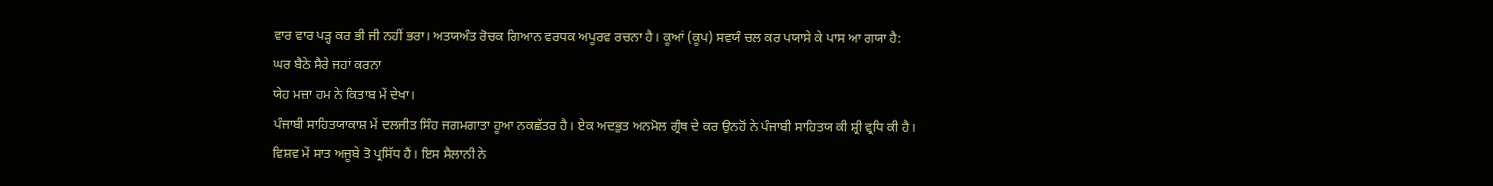ਵਾਰ ਵਾਰ ਪੜ੍ਹ ਕਰ ਭੀ ਜੀ ਨਹੀਂ ਭਰਾ। ਅਤਯਅੰਤ ਰੋਚਕ ਗਿਆਨ ਵਰਧਕ ਅਪੂਰਵ ਰਚਨਾ ਹੈ। ਕੂਆਂ (ਕੂਪ) ਸਵਯੰ ਚਲ ਕਰ ਪਯਾਸੇ ਕੇ ਪਾਸ ਆ ਗਯਾ ਹੈ:
ਘਰ ਬੈਠੇ ਸੈਰੇ ਜਹਾਂ ਕਰਨਾ
ਯੇਹ ਮਜ਼ਾ ਹਮ ਨੇ ਕਿਤਾਬ ਮੇਂ ਦੇਖਾ।
ਪੰਜਾਬੀ ਸਾਹਿਤਯਾਕਾਸ਼ ਮੇਂ ਦਲਜੀਤ ਸਿੰਹ ਜਗਮਗਾਤਾ ਹੂਆ ਨਕਛੱਤਰ ਹੈ। ਏਕ ਅਦਭੁਤ ਅਨਮੋਲ ਗ੍ਰੰਥ ਦੇ ਕਰ ਉਨਹੋਂ ਨੇ ਪੰਜਾਬੀ ਸਾਹਿਤਯ ਕੀ ਸ਼੍ਰੀ ਵ੍ਰਧਿ ਕੀ ਹੈ।
ਵਿਸ਼ਵ ਮੇਂ ਸਾਤ ਅਜੂਬੇ ਤੋ ਪ੍ਰਸਿੱਧ ਹੈਂ। ਇਸ ਸੈਲਾਨੀ ਨੇ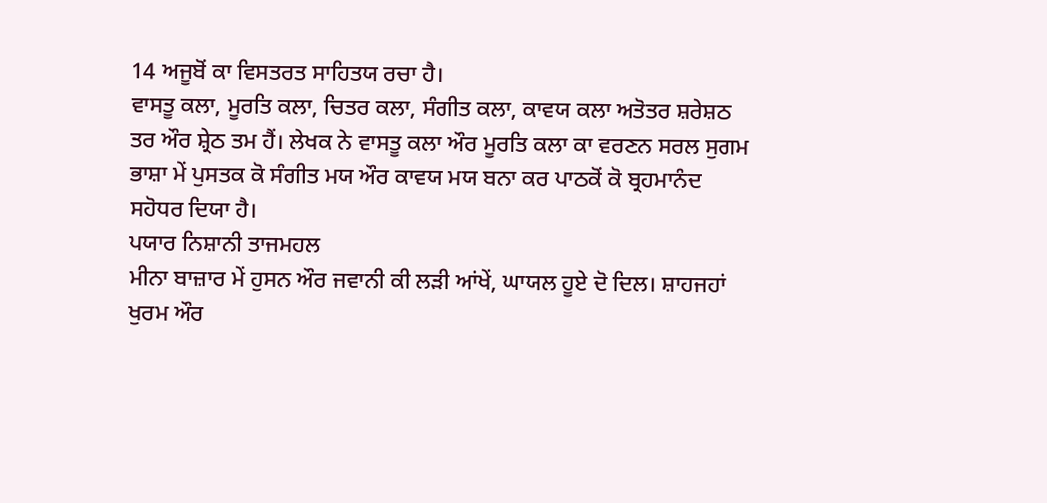14 ਅਜੂਬੋਂ ਕਾ ਵਿਸਤਰਤ ਸਾਹਿਤਯ ਰਚਾ ਹੈ।
ਵਾਸਤੂ ਕਲਾ, ਮੂਰਤਿ ਕਲਾ, ਚਿਤਰ ਕਲਾ, ਸੰਗੀਤ ਕਲਾ, ਕਾਵਯ ਕਲਾ ਅਤੋਤਰ ਸ਼ਰੇਸ਼ਠ ਤਰ ਔਰ ਸ਼੍ਰੇਠ ਤਮ ਹੈਂ। ਲੇਖਕ ਨੇ ਵਾਸਤੂ ਕਲਾ ਔਰ ਮੂਰਤਿ ਕਲਾ ਕਾ ਵਰਣਨ ਸਰਲ ਸੁਗਮ ਭਾਸ਼ਾ ਮੇਂ ਪੁਸਤਕ ਕੋ ਸੰਗੀਤ ਮਯ ਔਰ ਕਾਵਯ ਮਯ ਬਨਾ ਕਰ ਪਾਠਕੋਂ ਕੋ ਬ੍ਰਹਮਾਨੰਦ ਸਹੋਧਰ ਦਿਯਾ ਹੈ।
ਪਯਾਰ ਨਿਸ਼ਾਨੀ ਤਾਜਮਹਲ
ਮੀਨਾ ਬਾਜ਼ਾਰ ਮੇਂ ਹੁਸਨ ਔਰ ਜਵਾਨੀ ਕੀ ਲੜੀ ਆਂਖੇਂ, ਘਾਯਲ ਹੂਏ ਦੋ ਦਿਲ। ਸ਼ਾਹਜਹਾਂ ਖੁਰਮ ਔਰ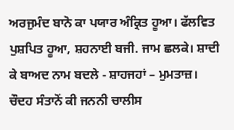ਅਰਜੁਮੰਦ ਬਾਨੋ ਕਾ ਪਯਾਰ ਅੰਕ੍ਰਿਤ ਹੂਆ। ਫੱਲਵਿਤ ਪੁਸ਼ਪਿਤ ਹੂਆ, ਸ਼ਹਨਾਈ ਬਜੀ. ਜਾਮ ਛਲਕੇ। ਸ਼ਾਦੀ ਕੇ ਬਾਅਦ ਨਾਮ ਬਦਲੇ - ਸ਼ਾਹਜਹਾਂ – ਮੁਮਤਾਜ਼। ਚੌਦਹ ਸੰਤਾਨੋਂ ਕੀ ਜਨਨੀ ਚਾਲੀਸ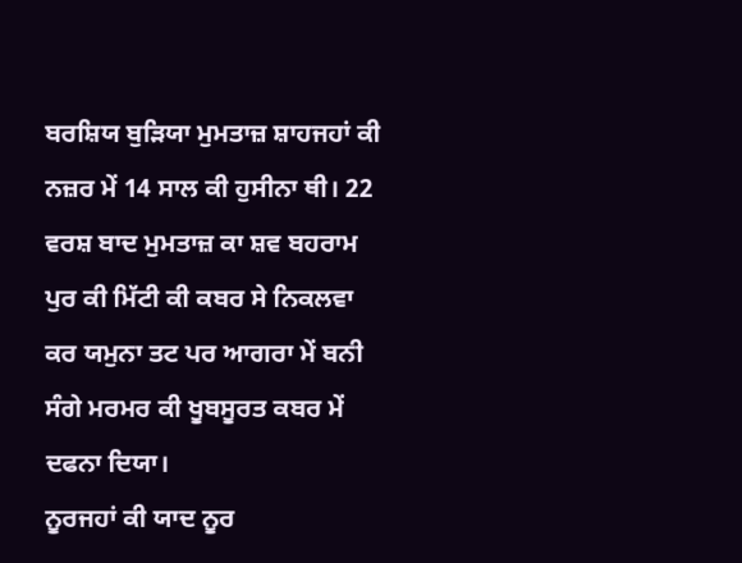ਬਰਸ਼ਿਯ ਬੁੜਿਯਾ ਮੁਮਤਾਜ਼ ਸ਼ਾਹਜਹਾਂ ਕੀ ਨਜ਼ਰ ਮੇਂ 14 ਸਾਲ ਕੀ ਹੁਸੀਨਾ ਥੀ। 22 ਵਰਸ਼ ਬਾਦ ਮੁਮਤਾਜ਼ ਕਾ ਸ਼ਵ ਬਹਰਾਮ ਪੁਰ ਕੀ ਮਿੱਟੀ ਕੀ ਕਬਰ ਸੇ ਨਿਕਲਵਾ ਕਰ ਯਮੁਨਾ ਤਟ ਪਰ ਆਗਰਾ ਮੇਂ ਬਨੀ ਸੰਗੇ ਮਰਮਰ ਕੀ ਖੂਬਸੂਰਤ ਕਬਰ ਮੇਂ ਦਫਨਾ ਦਿਯਾ।
ਨੂਰਜਹਾਂ ਕੀ ਯਾਦ ਨੂਰ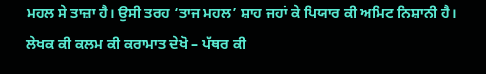ਮਹਲ ਸੇ ਤਾਜ਼ਾ ਹੈ। ਉਸੀ ਤਰਹ ‘ਤਾਜ ਮਹਲ’ ਸ਼ਾਹ ਜਹਾਂ ਕੇ ਪਿਯਾਰ ਕੀ ਅਮਿਟ ਨਿਸ਼ਾਨੀ ਹੈ।
ਲੇਖਕ ਕੀ ਕਲਮ ਕੀ ਕਰਾਮਾਤ ਦੇਖੋ – ਪੱਥਰ ਕੀ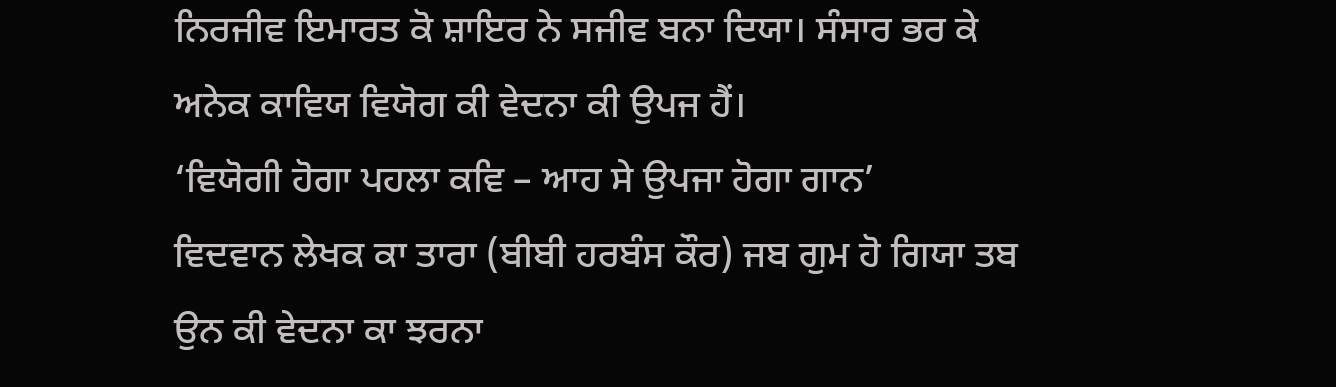ਨਿਰਜੀਵ ਇਮਾਰਤ ਕੋ ਸ਼ਾਇਰ ਨੇ ਸਜੀਵ ਬਨਾ ਦਿਯਾ। ਸੰਸਾਰ ਭਰ ਕੇ ਅਨੇਕ ਕਾਵਿਯ ਵਿਯੋਗ ਕੀ ਵੇਦਨਾ ਕੀ ਉਪਜ ਹੈਂ।
‘ਵਿਯੋਗੀ ਹੋਗਾ ਪਹਲਾ ਕਵਿ – ਆਹ ਸੇ ਉਪਜਾ ਹੋਗਾ ਗਾਨ’
ਵਿਦਵਾਨ ਲੇਖਕ ਕਾ ਤਾਰਾ (ਬੀਬੀ ਹਰਬੰਸ ਕੌਰ) ਜਬ ਗੁਮ ਹੋ ਗਿਯਾ ਤਬ ਉਨ ਕੀ ਵੇਦਨਾ ਕਾ ਝਰਨਾ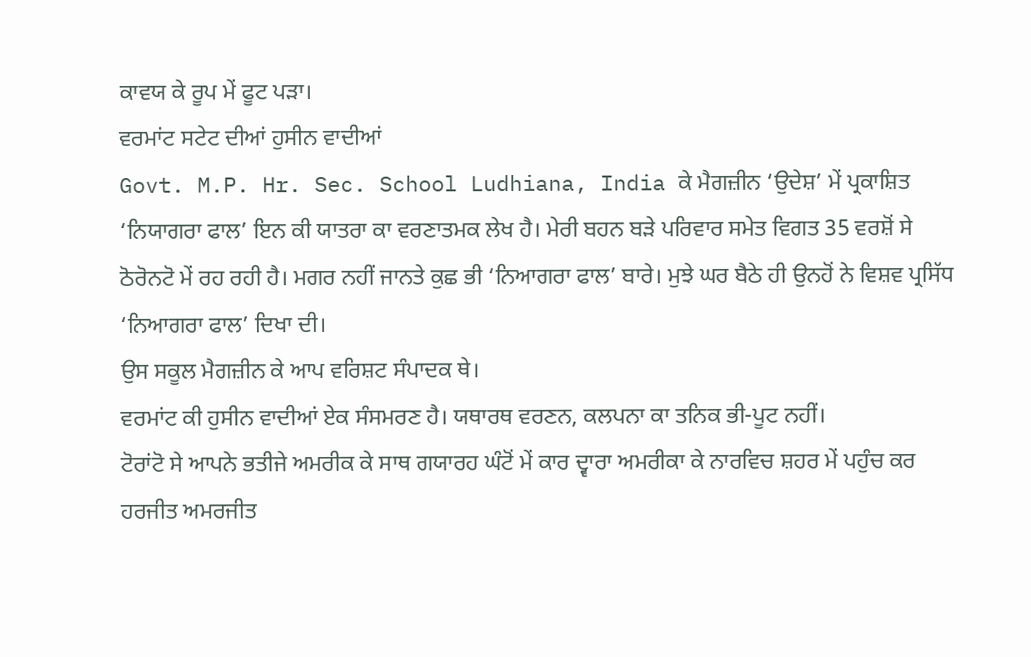ਕਾਵਯ ਕੇ ਰੂਪ ਮੇਂ ਫੂਟ ਪੜਾ।
ਵਰਮਾਂਟ ਸਟੇਟ ਦੀਆਂ ਹੁਸੀਨ ਵਾਦੀਆਂ
Govt. M.P. Hr. Sec. School Ludhiana, India ਕੇ ਮੈਗਜ਼ੀਨ ‘ਉਦੇਸ਼’ ਮੇਂ ਪ੍ਰਕਾਸ਼ਿਤ ‘ਨਿਯਾਗਰਾ ਫਾਲ’ ਇਨ ਕੀ ਯਾਤਰਾ ਕਾ ਵਰਣਾਤਮਕ ਲੇਖ ਹੈ। ਮੇਰੀ ਬਹਨ ਬੜੇ ਪਰਿਵਾਰ ਸਮੇਤ ਵਿਗਤ 35 ਵਰਸ਼ੋਂ ਸੇ ਠੋਰੋਨਟੋ ਮੇਂ ਰਹ ਰਹੀ ਹੈ। ਮਗਰ ਨਹੀਂ ਜਾਨਤੇ ਕੁਛ ਭੀ ‘ਨਿਆਗਰਾ ਫਾਲ’ ਬਾਰੇ। ਮੁਝੇ ਘਰ ਬੈਠੇ ਹੀ ਉਨਹੋਂ ਨੇ ਵਿਸ਼ਵ ਪ੍ਰਸਿੱਧ ‘ਨਿਆਗਰਾ ਫਾਲ’ ਦਿਖਾ ਦੀ।
ਉਸ ਸਕੂਲ ਮੈਗਜ਼ੀਨ ਕੇ ਆਪ ਵਰਿਸ਼ਟ ਸੰਪਾਦਕ ਥੇ।
ਵਰਮਾਂਟ ਕੀ ਹੁਸੀਨ ਵਾਦੀਆਂ ਏਕ ਸੰਸਮਰਣ ਹੈ। ਯਥਾਰਥ ਵਰਣਨ, ਕਲਪਨਾ ਕਾ ਤਨਿਕ ਭੀ-ਪੂਟ ਨਹੀਂ।
ਟੋਰਾਂਟੋ ਸੇ ਆਪਨੇ ਭਤੀਜੇ ਅਮਰੀਕ ਕੇ ਸਾਥ ਗਯਾਰਹ ਘੰਟੋਂ ਮੇਂ ਕਾਰ ਦ੍ਵਾਰਾ ਅਮਰੀਕਾ ਕੇ ਨਾਰਵਿਚ ਸ਼ਹਰ ਮੇਂ ਪਹੁੰਚ ਕਰ ਹਰਜੀਤ ਅਮਰਜੀਤ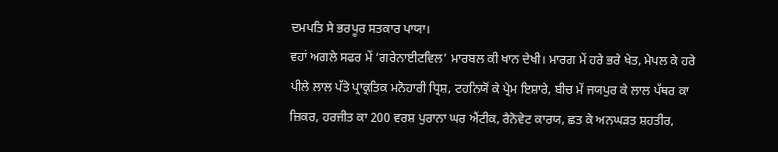ਦਮਪਤਿ ਸੇ ਭਰਪੂਰ ਸਤਕਾਰ ਪਾਯਾ।
ਵਹਾਂ ਅਗਲੇ ਸਫਰ ਮੇਂ ‘ਗਰੇਨਾਈਟਵਿਲ’ ਮਾਰਬਲ ਕੀ ਖਾਨ ਦੇਖੀ। ਮਾਰਗ ਮੇਂ ਹਰੇ ਭਰੇ ਖੇਤ, ਮੇਪਲ ਕੇ ਹਰੇ ਪੀਲੇ ਲਾਲ ਪੱਤੇ ਪ੍ਰਾਕ੍ਰਤਿਕ ਮਨੋਹਾਰੀ ਧ੍ਰਿਸ਼, ਟਹਨਿਯੋਂ ਕੇ ਪ੍ਰੇਮ ਇਸ਼ਾਰੇ, ਬੀਚ ਮੇਂ ਜਯਪੁਰ ਕੇ ਲਾਲ ਪੱਥਰ ਕਾ ਜ਼ਿਕਰ, ਹਰਜੀਤ ਕਾ 200 ਵਰਸ਼ ਪੁਰਾਨਾ ਘਰ ਐਂਟੀਕ, ਰੈਨੋਵੇਟ ਕਾਰਯ, ਛਤ ਕੇ ਅਨਘੜਤ ਸ਼ਹਤੀਰ,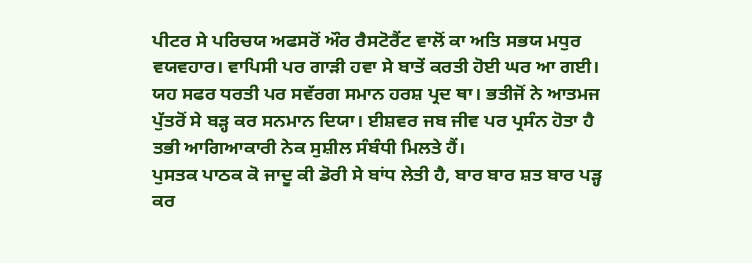ਪੀਟਰ ਸੇ ਪਰਿਚਯ ਅਫਸਰੋਂ ਔਰ ਰੈਸਟੋਰੈਂਟ ਵਾਲੋਂ ਕਾ ਅਤਿ ਸਭਯ ਮਧੁਰ ਵਯਵਹਾਰ। ਵਾਪਿਸੀ ਪਰ ਗਾੜੀ ਹਵਾ ਸੇ ਬਾਤੇਂ ਕਰਤੀ ਹੋਈ ਘਰ ਆ ਗਈ। ਯਹ ਸਫਰ ਧਰਤੀ ਪਰ ਸਵੱਰਗ ਸਮਾਨ ਹਰਸ਼ ਪ੍ਰਦ ਥਾ। ਭਤੀਜੋਂ ਨੇ ਆਤਮਜ ਪੁੱਤਰੋਂ ਸੇ ਬੜ੍ਹ ਕਰ ਸਨਮਾਨ ਦਿਯਾ। ਈਸ਼ਵਰ ਜਬ ਜੀਵ ਪਰ ਪ੍ਰਸੰਨ ਹੋਤਾ ਹੈ ਤਭੀ ਆਗਿਆਕਾਰੀ ਨੇਕ ਸੁਸ਼ੀਲ ਸੰਬੰਧੀ ਮਿਲਤੇ ਹੈਂ।
ਪੁਸਤਕ ਪਾਠਕ ਕੋ ਜਾਦੂ ਕੀ ਡੋਰੀ ਸੇ ਬਾਂਧ ਲੇਤੀ ਹੈ, ਬਾਰ ਬਾਰ ਸ਼ਤ ਬਾਰ ਪੜ੍ਹ ਕਰ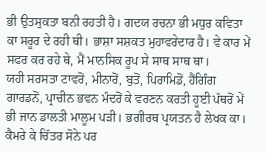ਭੀ ਉਤਸੁਕਤਾ ਬਨੀ ਰਹਤੀ ਹੈ। ਗਦਯ ਰਚਨਾ ਭੀ ਮਧੁਰ ਕਵਿਤਾ ਕਾ ਸਰੂਰ ਦੇ ਰਹੀ ਥੀ। ਭਾਸ਼ਾ ਸਸ਼ਕਤ ਮੁਹਾਵਰੇਦਾਰ ਹੈ। ਵੇ ਕਾਰ ਮੇਂ ਸਫਰ ਕਰ ਰਹੇ ਥੇ, ਮੈਂ ਮਾਨਸਿਕ ਰੂਪ ਸੇ ਸਾਥ ਸਾਥ ਥਾ।
ਯਹੀ ਸਰਸਤਾ ਟਾਵਰੋਂ, ਮੀਨਾਰੋਂ, ਬੁਤੋਂ, ਪਿਰਾਮਿਡੋਂ, ਹੈਂਗਿੰਗ ਗਾਰਡਨੋਂ, ਪ੍ਰਾਚੀਨ ਭਵਨ ਮੰਦਰੋਂ ਕੇ ਵਰਣਨ ਕਰਤੀ ਹੂਈ ਪੱਥਰੋਂ ਮੇਂ ਭੀ ਜਾਨ ਡਾਲਤੀ ਮਾਲੂਮ ਪੜੀ। ਭਗੀਰਥ ਪ੍ਰਯਤਨ ਹੈ ਲੇਖਕ ਕਾ। ਕੈਮਰੇ ਕੇ ਚਿੱਤਰ ਸੋਨੇ ਪਰ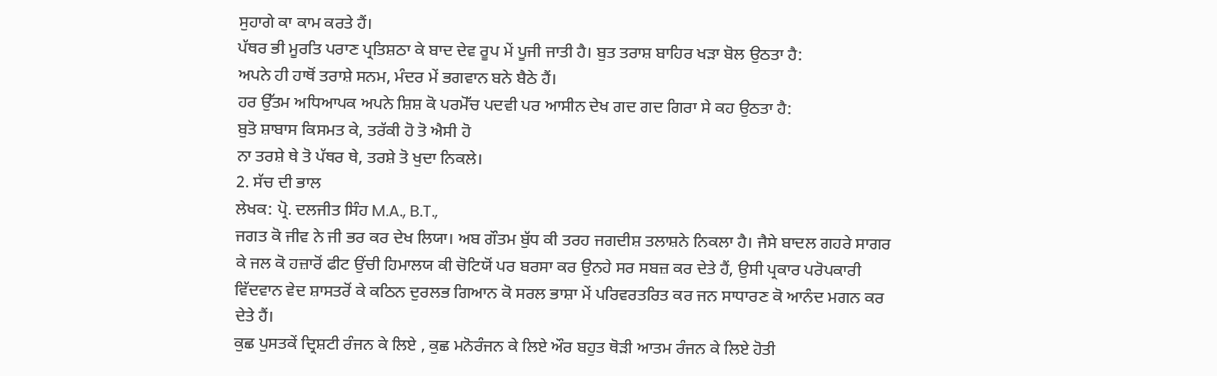ਸੁਹਾਗੇ ਕਾ ਕਾਮ ਕਰਤੇ ਹੈਂ।
ਪੱਥਰ ਭੀ ਮੂਰਤਿ ਪਰਾਣ ਪ੍ਰਤਿਸ਼ਠਾ ਕੇ ਬਾਦ ਦੇਵ ਰੂਪ ਮੇਂ ਪੂਜੀ ਜਾਤੀ ਹੈ। ਬੁਤ ਤਰਾਸ਼ ਬਾਹਿਰ ਖੜਾ ਬੋਲ ਉਠਤਾ ਹੈ:
ਅਪਨੇ ਹੀ ਹਾਥੋਂ ਤਰਾਸ਼ੇ ਸਨਮ, ਮੰਦਰ ਮੇਂ ਭਗਵਾਨ ਬਨੇ ਬੈਠੇ ਹੈਂ।
ਹਰ ਉੱਤਮ ਅਧਿਆਪਕ ਅਪਨੇ ਸ਼ਿਸ਼ ਕੋ ਪਰਮੋੱਚ ਪਦਵੀ ਪਰ ਆਸੀਨ ਦੇਖ ਗਦ ਗਦ ਗਿਰਾ ਸੇ ਕਹ ਉਠਤਾ ਹੈ:
ਬੁਤੋ ਸ਼ਾਬਾਸ ਕਿਸਮਤ ਕੇ, ਤਰੱਕੀ ਹੋ ਤੋ ਐਸੀ ਹੋ
ਨਾ ਤਰਸ਼ੇ ਥੇ ਤੋ ਪੱਥਰ ਥੇ, ਤਰਸ਼ੇ ਤੋ ਖੁਦਾ ਨਿਕਲੇ।
2. ਸੱਚ ਦੀ ਭਾਲ
ਲੇਖਕ: ਪ੍ਰੋ. ਦਲਜੀਤ ਸਿੰਹ M.A., B.T.,
ਜਗਤ ਕੋ ਜੀਵ ਨੇ ਜੀ ਭਰ ਕਰ ਦੇਖ ਲਿਯਾ। ਅਬ ਗੌਤਮ ਬੁੱਧ ਕੀ ਤਰਹ ਜਗਦੀਸ਼ ਤਲਾਸ਼ਨੇ ਨਿਕਲਾ ਹੈ। ਜੈਸੇ ਬਾਦਲ ਗਹਰੇ ਸਾਗਰ ਕੇ ਜਲ ਕੋ ਹਜ਼ਾਰੋਂ ਫੀਟ ਉਂਚੀ ਹਿਮਾਲਯ ਕੀ ਚੋਟਿਯੋਂ ਪਰ ਬਰਸਾ ਕਰ ਉਨਹੇ ਸਰ ਸਬਜ਼ ਕਰ ਦੇਤੇ ਹੈਂ, ਉਸੀ ਪ੍ਰਕਾਰ ਪਰੋਪਕਾਰੀ ਵਿੱਦਵਾਨ ਵੇਦ ਸ਼ਾਸਤਰੋਂ ਕੇ ਕਠਿਨ ਦੁਰਲਭ ਗਿਆਨ ਕੋ ਸਰਲ ਭਾਸ਼ਾ ਮੇਂ ਪਰਿਵਰਤਰਿਤ ਕਰ ਜਨ ਸਾਧਾਰਣ ਕੋ ਆਨੰਦ ਮਗਨ ਕਰ ਦੇਤੇ ਹੈਂ।
ਕੁਛ ਪੁਸਤਕੇਂ ਦ੍ਰਿਸ਼ਟੀ ਰੰਜਨ ਕੇ ਲਿਏ , ਕੁਛ ਮਨੋਰੰਜਨ ਕੇ ਲਿਏ ਔਰ ਬਹੁਤ ਥੋੜੀ ਆਤਮ ਰੰਜਨ ਕੇ ਲਿਏ ਹੋਤੀ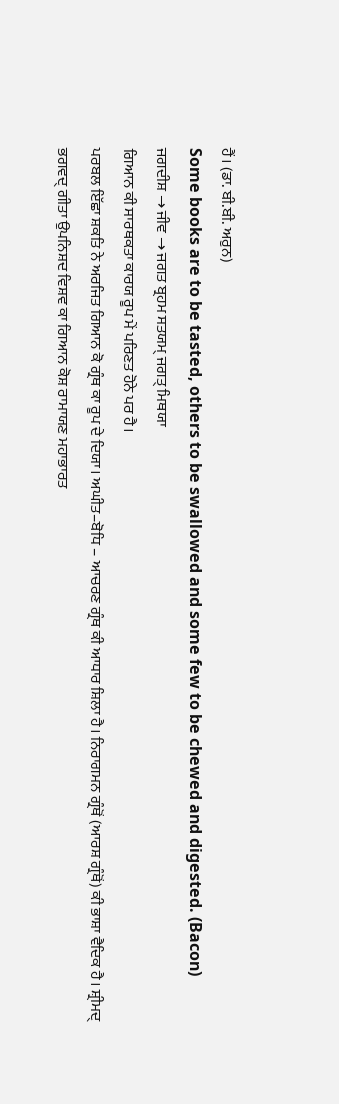ਹੈਂ। (ਡਾ. ਬੀ.ਬੀ. ਅਰੁਨ)
Some books are to be tasted, others to be swallowed and some few to be chewed and digested. (Bacon)
ਜਗਦੀਸ਼ → ਜੀਵ → ਜਗਤ ਬ੍ਰਹਮ ਸਤਯਮ੍ ਜਗਤ੍ ਮਿਥਯਾ
ਗਿਆਨ ਕੀ ਸਾਰਥਕਤਾ ਕਾਰਯ ਰੂਪ ਮੇਂ ਪਰਿਣਤ ਹੋਨੇ ਪਰ ਹੈ।
ਪਰਬਲ ਇੱਛਾ ਸ਼ਕਤਿ ਨੇ ਅਰਜਿਤ ਗਿਆਨ ਕੋ ਗ੍ਰੰਥ ਕਾ ਰੂਪ ਦੇ ਦਿਯਾ। ਅਘੀਤ–ਬੋਧਿ – ਆਚਰਣ ਗ੍ਰੰਥ ਕੀ ਆਧਾਰ ਸ਼ਿਲਾ ਹੈ। ਨਿਰਾਗਮਨ ਗ੍ਰੰਥੋਂ (ਆਰਸ਼ ਗ੍ਰੰਥੋਂ) ਕੀ ਭਾਸ਼ਾ ਵੈਦਿਕ ਹੈ। ਸ਼੍ਰੀਮਦ੍ ਭਗਵਦ੍ ਗੀਤਾ ਉਪਨਿਸ਼ਦ ਵਿਸ਼ਵ ਕਾ ਗਿਆਨ ਕੋਸ਼ ਰਾਮਾਯਣ ਮਹਾਭਾਰਤ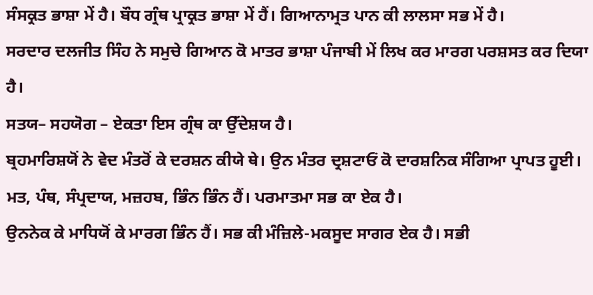ਸੰਸਕ੍ਰਤ ਭਾਸ਼ਾ ਮੇਂ ਹੈ। ਬੌਧ ਗ੍ਰੰਥ ਪ੍ਰਾਕ੍ਰਤ ਭਾਸ਼ਾ ਮੇਂ ਹੈਂ। ਗਿਆਨਾਮ੍ਰਤ ਪਾਨ ਕੀ ਲਾਲਸਾ ਸਭ ਮੇਂ ਹੈ।
ਸਰਦਾਰ ਦਲਜੀਤ ਸਿੰਹ ਨੇ ਸਮੁਚੇ ਗਿਆਨ ਕੋ ਮਾਤਰ ਭਾਸ਼ਾ ਪੰਜਾਬੀ ਮੇਂ ਲਿਖ ਕਰ ਮਾਰਗ ਪਰਸ਼ਸਤ ਕਰ ਦਿਯਾ ਹੈ।
ਸਤਯ– ਸਹਯੋਗ – ਏਕਤਾ ਇਸ ਗ੍ਰੰਥ ਕਾ ਉੱਦੇਸ਼ਯ ਹੈ।
ਬ੍ਰਹਮਾਰਿਸ਼ਯੋਂ ਨੇ ਵੇਦ ਮੰਤਰੋਂ ਕੇ ਦਰਸ਼ਨ ਕੀਯੇ ਥੇ। ਉਨ ਮੰਤਰ ਦ੍ਰਸ਼ਟਾਓਂ ਕੋ ਦਾਰਸ਼ਨਿਕ ਸੰਗਿਆ ਪ੍ਰਾਪਤ ਹੂਈ। ਮਤ, ਪੰਥ, ਸੰਪ੍ਰਦਾਯ, ਮਜ਼ਹਬ, ਭਿੰਨ ਭਿੰਨ ਹੈਂ। ਪਰਮਾਤਮਾ ਸਭ ਕਾ ਏਕ ਹੈ।
ਉਨਨੇਕ ਕੇ ਮਾਧਿਯੋਂ ਕੇ ਮਾਰਗ ਭਿੰਨ ਹੈਂ। ਸਭ ਕੀ ਮੰਜ਼ਿਲੇ-ਮਕਸੂਦ ਸਾਗਰ ਏਕ ਹੈ। ਸਭੀ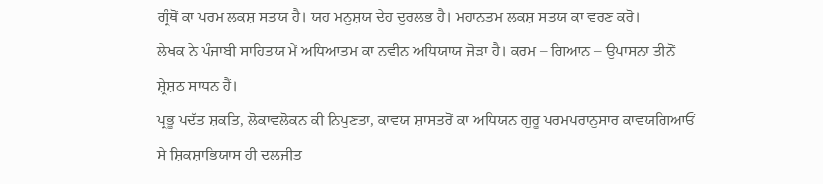ਗ੍ਰੰਥੋਂ ਕਾ ਪਰਮ ਲਕਸ਼ ਸਤਯ ਹੈ। ਯਹ ਮਨੁਸ਼ਯ ਦੇਹ ਦੁਰਲਭ ਹੈ। ਮਹਾਨਤਮ ਲਕਸ਼ ਸਤਯ ਕਾ ਵਰਣ ਕਰੋ।
ਲੇਖਕ ਨੇ ਪੰਜਾਬੀ ਸਾਹਿਤਯ ਮੇਂ ਅਧਿਆਤਮ ਕਾ ਨਵੀਨ ਅਧਿਯਾਯ ਜੋੜਾ ਹੈ। ਕਰਮ – ਗਿਆਨ – ਉਪਾਸਨਾ ਤੀਨੋਂ ਸ਼੍ਰੇਸ਼ਠ ਸਾਧਨ ਹੈਂ।
ਪ੍ਰਭੂ ਪਦੱਤ ਸ਼ਕਤਿ, ਲੋਕਾਵਲੋਕਨ ਕੀ ਨਿਪੁਣਤਾ, ਕਾਵਯ ਸ਼ਾਸਤਰੋਂ ਕਾ ਅਧਿਯਨ ਗੁਰੂ ਪਰਮਪਰਾਨੁਸਾਰ ਕਾਵਯਗਿਆਓਂ ਸੇ ਸ਼ਿਕਸ਼ਾਭਿਯਾਸ ਹੀ ਦਲਜੀਤ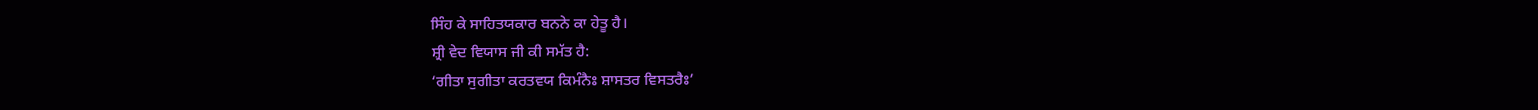ਸਿੰਹ ਕੇ ਸਾਹਿਤਯਕਾਰ ਬਨਨੇ ਕਾ ਹੇਤੂ ਹੈ।
ਸ਼੍ਰੀ ਵੇਦ ਵਿਯਾਸ ਜੀ ਕੀ ਸਮੱਤ ਹੈ:
‘ਗੀਤਾ ਸੁਗੀਤਾ ਕਰਤਵਯ ਕਿਮੰਨੈਃ ਸ਼ਾਸਤਰ ਵਿਸਤਰੈਃ’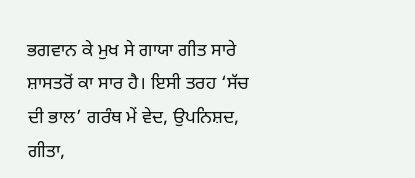ਭਗਵਾਨ ਕੇ ਮੁਖ ਸੇ ਗਾਯਾ ਗੀਤ ਸਾਰੇ ਸ਼ਾਸਤਰੋਂ ਕਾ ਸਾਰ ਹੈ। ਇਸੀ ਤਰਹ ‘ਸੱਚ ਦੀ ਭਾਲ’ ਗਰੰਥ ਮੇਂ ਵੇਦ, ਉਪਨਿਸ਼ਦ, ਗੀਤਾ,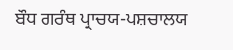ਬੌਧ ਗਰੰਥ ਪ੍ਰਾਚਯ-ਪਸ਼ਚਾਲਯ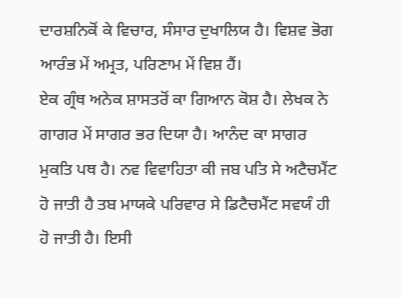ਦਾਰਸ਼ਨਿਕੋਂ ਕੇ ਵਿਚਾਰ, ਸੰਸਾਰ ਦੁਖਾਲਿਯ ਹੈ। ਵਿਸ਼ਵ ਭੋਗ ਆਰੰਭ ਮੇਂ ਅਮ੍ਰਤ, ਪਰਿਣਾਮ ਮੇਂ ਵਿਸ਼ ਹੈਂ।
ਏਕ ਗ੍ਰੰਥ ਅਨੇਕ ਸ਼ਾਸਤਰੋਂ ਕਾ ਗਿਆਨ ਕੋਸ਼ ਹੈ। ਲੇਖਕ ਨੇ ਗਾਗਰ ਮੇਂ ਸਾਗਰ ਭਰ ਦਿਯਾ ਹੈ। ਆਨੰਦ ਕਾ ਸਾਗਰ ਮੁਕਤਿ ਪਥ ਹੈ। ਨਵ ਵਿਵਾਹਿਤਾ ਕੀ ਜਬ ਪਤਿ ਸੇ ਅਟੈਚਮੈਂਟ ਹੋ ਜਾਤੀ ਹੈ ਤਬ ਮਾਯਕੇ ਪਰਿਵਾਰ ਸੇ ਡਿਟੈਚਮੈਂਟ ਸਵਯੰ ਹੀ ਹੋ ਜਾਤੀ ਹੈ। ਇਸੀ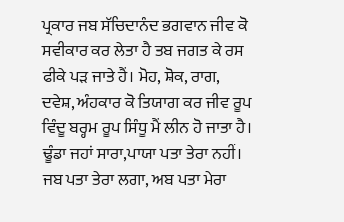ਪ੍ਰਕਾਰ ਜਬ ਸੱਚਿਦਾਨੰਦ ਭਗਵਾਨ ਜੀਵ ਕੋ ਸਵੀਕਾਰ ਕਰ ਲੇਤਾ ਹੈ ਤਬ ਜਗਤ ਕੇ ਰਸ ਫੀਕੇ ਪੜ ਜਾਤੇ ਹੈਂ। ਮੋਹ, ਸ਼ੋਕ, ਰਾਗ, ਦਵੇਸ਼, ਅੰਹਕਾਰ ਕੋ ਤਿਯਾਗ ਕਰ ਜੀਵ ਰੂਪ ਵਿੰਦੂ ਬਰ੍ਹਮ ਰੂਪ ਸਿੰਧੂ ਮੈਂ ਲੀਨ ਹੋ ਜਾਤਾ ਹੈ।
ਢੂੰਡਾ ਜਹਾਂ ਸਾਰਾ,ਪਾਯਾ ਪਤਾ ਤੇਰਾ ਨਹੀਂ।
ਜਬ ਪਤਾ ਤੇਰਾ ਲਗਾ, ਅਬ ਪਤਾ ਮੇਰਾ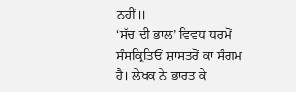ਨਹੀਂ॥
‘ਸੱਚ ਦੀ ਭਾਲ’ ਵਿਵਧ ਧਰਮੋਂ ਸੰਸਕ੍ਰਿਤਿਓਂ ਸ਼ਾਸਤਰੋਂ ਕਾ ਸੰਗਮ ਹੈ। ਲੇਖਕ ਨੇ ਭਾਰਤ ਕੇ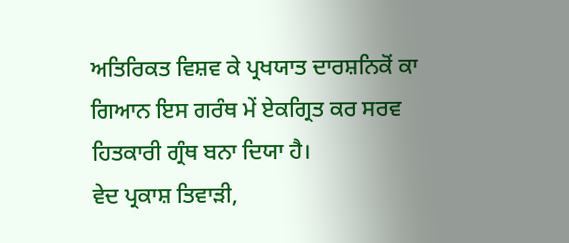ਅਤਿਰਿਕਤ ਵਿਸ਼ਵ ਕੇ ਪ੍ਰਖਯਾਤ ਦਾਰਸ਼ਨਿਕੋਂ ਕਾ ਗਿਆਨ ਇਸ ਗਰੰਥ ਮੇਂ ਏਕਗ੍ਰਿਤ ਕਰ ਸਰਵ ਹਿਤਕਾਰੀ ਗ੍ਰੰਥ ਬਨਾ ਦਿਯਾ ਹੈ।
ਵੇਦ ਪ੍ਰਕਾਸ਼ ਤਿਵਾੜੀ,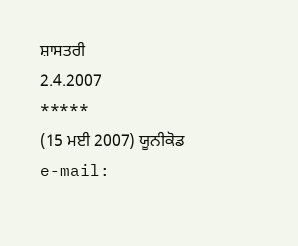ਸ਼ਾਸਤਰੀ
2.4.2007
*****
(15 ਮਈ 2007) ਯੂਨੀਕੋਡ
e-mail: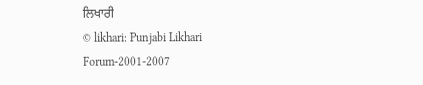ਲਿਖਾਰੀ
© likhari: Punjabi Likhari Forum-2001-2007